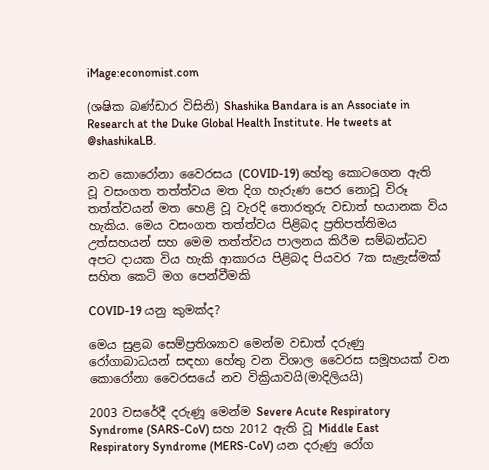iMage:economist.com

(ශෂික බණ්ඩාර විසිනි) Shashika Bandara is an Associate in Research at the Duke Global Health Institute. He tweets at @shashikaLB.

නව කොරෝනා වෛරසය (COVID-19) හේතු කොටගෙන ඇති වූ වසංගත තත්ත්වය මත දිග හැරුණ පෙර නොවූ විරූ තත්ත්වයන් මත හෙළි වූ වැරදි තොරතුරු වඩාත් භයානක විය හැකිය. මෙය වසංගත තත්ත්වය පිළිබද ප්‍රතිපත්තිමය උත්සහයන් සහ මෙම තත්ත්වය පාලනය කිරීම සම්බන්ධව අපට දායක විය හැකි ආකාරය පිළිබද පියවර 7ක සැළැස්මක් සහිත කෙටි මග පෙන්වීමකි

COVID-19 යනු කුමක්ද?

මෙය සුළබ සෙම්ප්‍රතිශ්‍යාව මෙන්ම වඩාත් දරුණු රෝගාබාධයන් සඳහා හේතු වන විශාල වෛරස සමූහයක් වන කොරෝනා වෛරසයේ නව වික්‍රියාවයි(මාදිලියයි)

2003 වසරේදී දරුණූ මෙන්ම Severe Acute Respiratory Syndrome (SARS-CoV) සහ 2012 ඇති වූ Middle East Respiratory Syndrome (MERS-CoV) යන දරුණු රෝග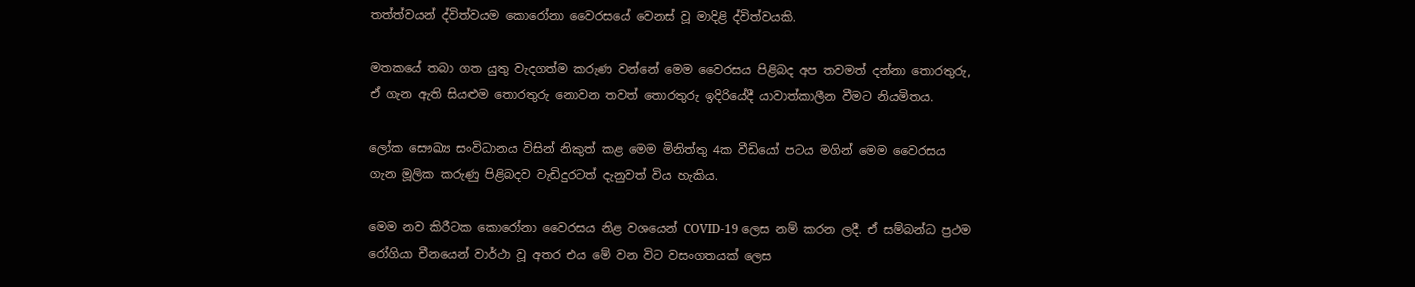තත්ත්වයන් ද්විත්වයම කොරෝනා වෛරසයේ වෙනස් වූ මාදිළි ද්විත්වයකි.

මතකයේ තබා ගත යුතු වැදගත්ම කරුණ වන්නේ මෙම වෛරසය පිළිබද අප තවමත් දන්නා තොරතුරු, ඒ ගැන ඇති සියළුම තොරතුරු නොවන තවත් තොරතුරු ඉදිරියේදී යාවාත්කාලීන වීමට නියමිතය.

ලෝක සෞඛ්‍ය සංවිධානය විසින් නිකුත් කළ මෙම මිනිත්තු 4ක වීඩියෝ පටය මගින් මෙම වෛරසය ගැන මූලික කරුණු පිළිබදව වැඩිදුරටත් දැනුවත් විය හැකිය.

මෙම නව කිරීටක කොරෝනා වෛරසය නිළ වශයෙන් COVID-19 ලෙස නම් කරන ලදී. ඒ සම්බන්ධ ප්‍රථම රෝගියා චීනයෙන් වාර්ථා වූ අතර එය මේ වන විට වසංගතයක් ලෙස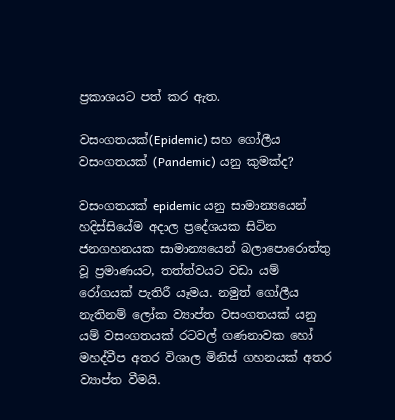ප්‍රකාශයට පත් කර ඇත.

වසංගතයක්(Epidemic) සහ ගෝලීය වසංගතයක් (Pandemic) යනු කුමක්ද?

වසංගතයක් epidemic යනු සාමාන්‍යයෙන් හදිස්සියේම අදාල ප්‍රදේශයක සිටින ජනගහනයක සාමාන්‍යයෙන් බලාපොරොත්තු වූ ප්‍රමාණයට, තත්ත්වයට වඩා යම් රෝගයක් පැතිරී යෑමය. නමුත් ගෝලීය නැතිනම් ලෝක ව්‍යාප්ත වසංගතයක් යනු යම් වසංගතයක් රටවල් ගණනාවක හෝ මහද්වීප අතර විශාල මිනිස් ගහනයක් අතර ව්‍යාප්ත වීමයි.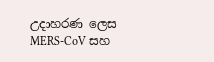උදාහරණ ලෙස MERS-CoV සහ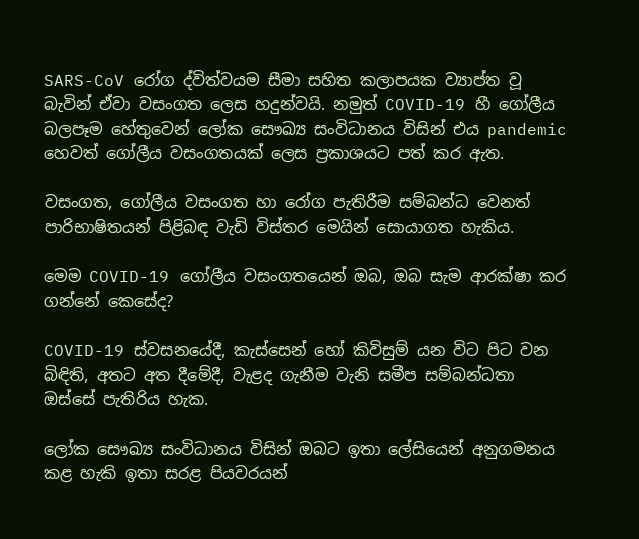SARS-CoV රෝග ද්විත්වයම සීමා සහිත කලාපයක ව්‍යාප්ත වූ බැවින් ඒවා වසංගත ලෙස හදුන්වයි. නමුත් COVID-19 හී ගෝලීය බලපෑම හේතුවෙන් ලෝක සෞඛ්‍ය සංවිධානය විසින් එය pandemic හෙවත් ගෝලීය වසංගතයක් ලෙස ප්‍රකාශයට පත් කර ඇත.

වසංගත, ගෝලීය වසංගත හා රෝග පැතිරීම සම්බන්ධ වෙනත් පාරිභාෂිතයන් පිළිබඳ වැඩි විස්තර මෙයින් සොයාගත හැකිය.

මෙම COVID-19 ගෝලීය වසංගතයෙන් ඔබ, ඔබ සැම ආරක්ෂා කර ගන්නේ කෙසේද?

COVID-19 ස්වසනයේදී, කැස්සෙන් හෝ කිවිසුම් යන විට පිට වන බිඳිති, අතට අත දීමේදී, වැළද ගැනීම වැනි සමීප සම්බන්ධතා ඔස්සේ පැතිරිය හැක.

ලෝක සෞඛ්‍ය සංවිධානය විසින් ඔබට ඉතා ලේසියෙන් අනුගමනය කළ හැකි ඉතා සරළ පියවරයන්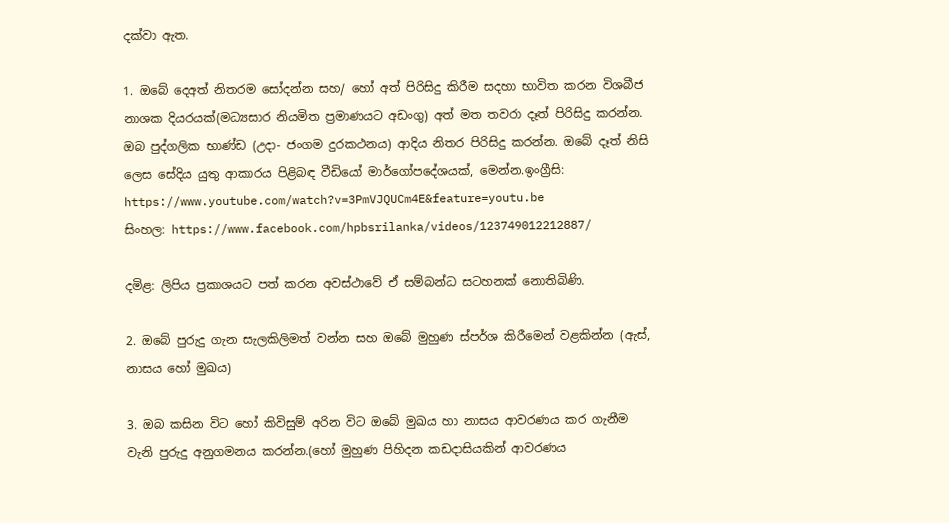දක්වා ඇත.

1. ඔබේ දෙඅත් නිතරම සෝදන්න සහ/ හෝ අත් පිරිසිදු කිරීම සදහා භාවිත කරන විශබීජ නාශක දියරයක්(මධ්‍යසාර නියමිත ප්‍රමාණයට අඩංගු) අත් මත තවරා දෑත් පිරිසිදු කරන්න. ඔබ පුද්ගලික භාණ්ඩ (උදා- ජංගම දුරකථනය) ආදිය නිතර පිරිසිදු කරන්න. ඔබේ දෑත් නිසි ලෙස සේදිය යුතු ආකාරය පිළිබඳ වීඩියෝ මාර්ගෝපදේශයක්, මෙන්න.ඉංග්‍රීසි: https://www.youtube.com/watch?v=3PmVJQUCm4E&feature=youtu.be
සිංහල: https://www.facebook.com/hpbsrilanka/videos/123749012212887/

දමිළ: ලිපිය ප්‍රකාශයට පත් කරන අවස්ථාවේ ඒ සම්බන්ධ සටහනක් නොතිබිණි.

2. ඔබේ පුරුදු ගැන සැලකිලිමත් වන්න සහ ඔබේ මුහුණ ස්පර්ශ කිරීමෙන් වළකින්න (ඇස්, නාසය හෝ මුඛය)

3. ඔබ කසින විට හෝ කිවිසුම් අරින විට ඔබේ මුඛය හා නාසය ආවරණය කර ගැනීම වැනි පුරුදු අනුගමනය කරන්න.(හෝ මුහුණ පිහිදන කඩදාසියකින් ආවරණය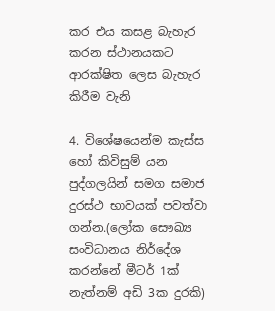කර එය කසළ බැහැර කරන ස්ථානයකට ආරක්ෂිත ලෙස බැහැර කිරීම වැනි

4. විශේෂයෙන්ම කැස්ස හෝ කිවිසුම් යන පුද්ගලයින් සමග සමාජ දුරස්ථ භාවයක් පවත්වා ගන්න.(ලෝක සෞඛ්‍ය සංවිධානය නිර්දේශ කරන්නේ මීටර් 1ක් නැත්නම් අඩි 3ක දුරකි)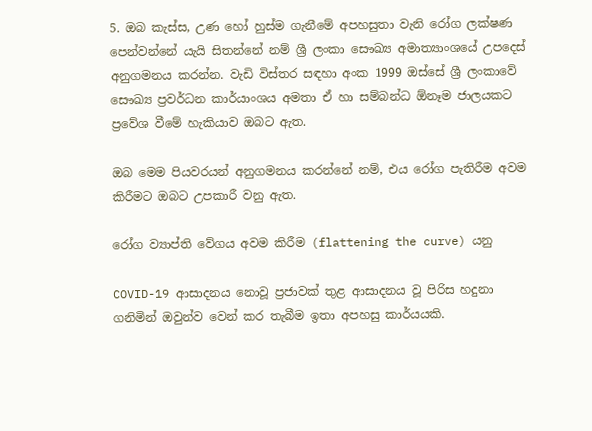5. ඔබ කැස්ස, උණ හෝ හුස්ම ගැනීමේ අපහසුතා වැනි රෝග ලක්ෂණ පෙන්වන්නේ යැයි සිතන්නේ නම් ශ්‍රී ලංකා සෞඛ්‍ය අමාත්‍යාංශයේ උපදෙස් අනුගමනය කරන්න. වැඩි විස්තර සඳහා අංක 1999 ඔස්සේ ශ්‍රී ලංකාවේ සෞඛ්‍ය ප්‍රවර්ධන කාර්යාංශය අමතා ඒ හා සම්බන්ධ ඕනෑම ජාලයකට ප්‍රවේශ වීමේ හැකියාව ඔබට ඇත.

ඔබ මෙම පියවරයන් අනුගමනය කරන්නේ නම්, එය රෝග පැතිරීම අවම කිරීමට ඔබට උපකාරී වනු ඇත.

රෝග ව්‍යාප්ති වේගය අවම කිරීම (flattening the curve) යනු

COVID-19 ආසාදනය නොවූ ප්‍රජාවක් තුළ ආසාදනය වූ පිරිස හදුනා ගනිමින් ඔවුන්ව වෙන් කර තැබීම ඉතා අපහසු කාර්යයකි.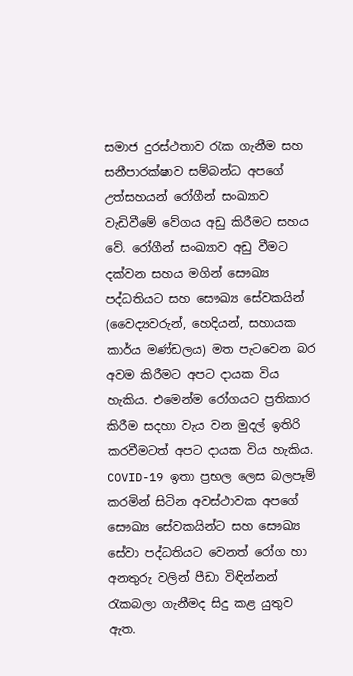සමාජ දුරස්ථතාව රැක ගැනීම සහ සනීපාරක්ෂාව සම්බන්ධ අපගේ උත්සහයන් රෝගීන් සංඛ්‍යාව වැඩිවීමේ වේගය අඩු කිරීමට සහය වේ. රෝගීන් සංඛ්‍යාව අඩු වීමට දක්වන සහය මගින් සෞඛ්‍ය පද්ධතියට සහ සෞඛ්‍ය සේවකයින් (වෛද්‍යවරුන්, හෙදියන්, සහායක කාර්ය මණ්ඩලය) මත පැටවෙන බර අවම කිරීමට අපට දායක විය හැකිය. එමෙන්ම රෝගයට ප්‍රතිකාර කිරීම සදහා වැය වන මුදල් ඉතිරි කරවීමටත් අපට දායක විය හැකිය. COVID-19 ඉතා ප්‍රභල ලෙස බලපෑම් කරමින් සිටින අවස්ථාවක අපගේ සෞඛ්‍ය සේවකයින්ට සහ සෞඛ්‍ය සේවා පද්ධතියට වෙනත් රෝග හා අනතුරු වලින් පීඩා විඳින්නන් රැකබලා ගැනීමද සිදු කළ යුතුව ඇත.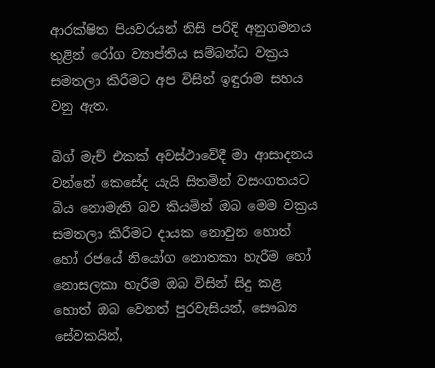ආරක්ෂිත පියවරයන් නිසි පරිදි අනුගමනය තුළින් රෝග ව්‍යාප්තිය සම්බන්ධ වක්‍රය සමතලා කිරීමට අප විසින් ඉඳුරාම සහය වනු ඇත.

බිග් මැච් එකක් අවස්ථාවේදී මා ආසාදනය වන්නේ කෙසේද යැයි සිතමින් වසංගතයට බිය නොමැති බව කියමින් ඔබ මෙම වක්‍රය සමතලා කිරීමට දායක නොවුන හොත් හෝ රජයේ නියෝග නොතකා හැරීම හෝ නොසලකා හැරීම ඔබ විසින් සිදු කළ හොත් ඔබ වෙනත් පුරවැසියන්, සෞඛ්‍ය සේවකයින්,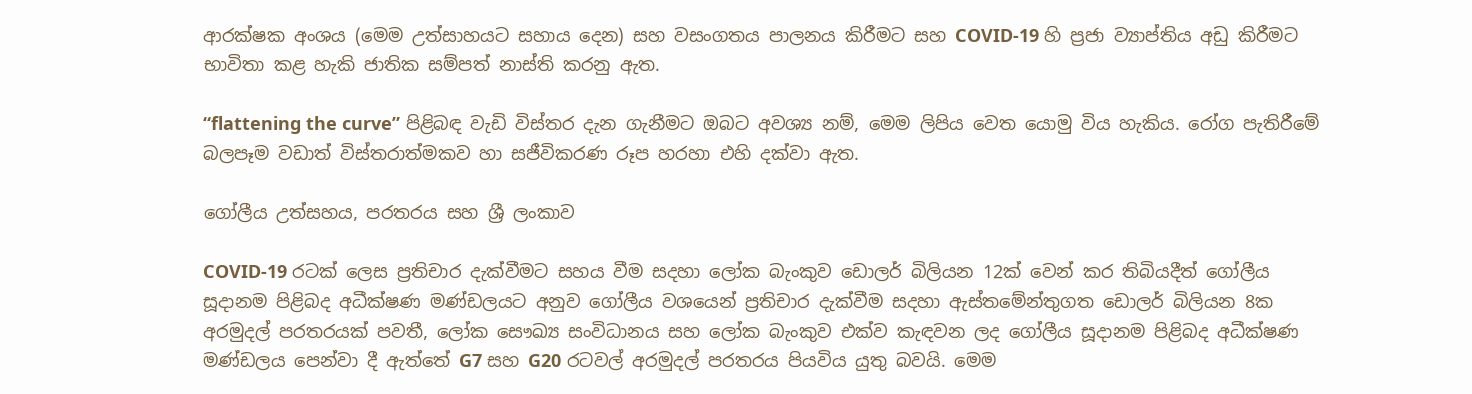ආරක්ෂක අංශය (මෙම උත්සාහයට සහාය දෙන) සහ වසංගතය පාලනය කිරීමට සහ COVID-19 හි ප්‍රජා ව්‍යාප්තිය අඩු කිරීමට භාවිතා කළ හැකි ජාතික සම්පත් නාස්ති කරනු ඇත.

“flattening the curve” පිළිබඳ වැඩි විස්තර දැන ගැනීමට ඔබට අවශ්‍ය නම්, මෙම ලිපිය වෙත යොමු විය හැකිය. රෝග පැතිරීමේ බලපෑම වඩාත් විස්තරාත්මකව හා සජීවිකරණ රූප හරහා එහි දක්වා ඇත.

ගෝලීය උත්සහය, පරතරය සහ ශ්‍රී ලංකාව

COVID-19 රටක් ලෙස ප්‍රතිචාර දැක්වීමට සහය වීම සදහා ලෝක බැංකුව ඩොලර් බිලියන 12ක් වෙන් කර තිබියදීත් ගෝලීය සූදානම පිළිබද අධීක්ෂණ මණ්ඩලයට අනුව ගෝලීය වශයෙන් ප්‍රතිචාර දැක්වීම සදහා ඇස්තමේන්තුගත ඩොලර් බිලියන 8ක අරමුදල් පරතරයක් පවතී, ලෝක සෞඛ්‍ය සංවිධානය සහ ලෝක බැංකුව එක්ව කැඳවන ලද ගෝලීය සූදානම පිළිබද අධීක්ෂණ මණ්ඩලය පෙන්වා දී ඇත්තේ G7 සහ G20 රටවල් අරමුදල් පරතරය පියවිය යුතු බවයි. මෙම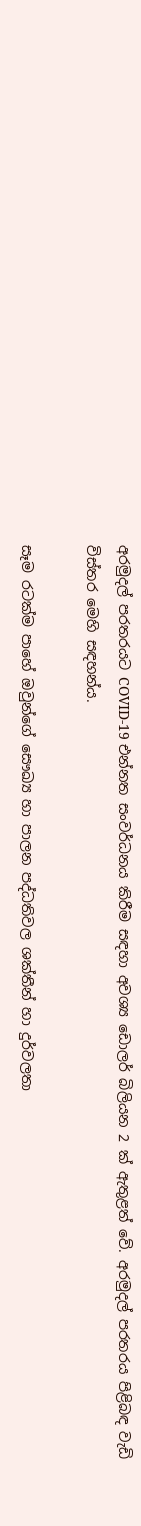අරමුදල් පරතරයට COVID-19 එන්නත සංවර්ධනය කිරීම සඳහා අවශ්‍ය ඩොලර් බිලියන 2 ක් ඇතුළත් වේ. අරමුදල් පරතරය පිළිබඳ වැඩි විස්තර මෙහි සඳහන්ය.

සෑම රටක්ම පාහේ ඔවුන්ගේ සෞඛ්‍ය හා පාලන පද්ධතිවල ශක්තීන් හා දුර්වලතා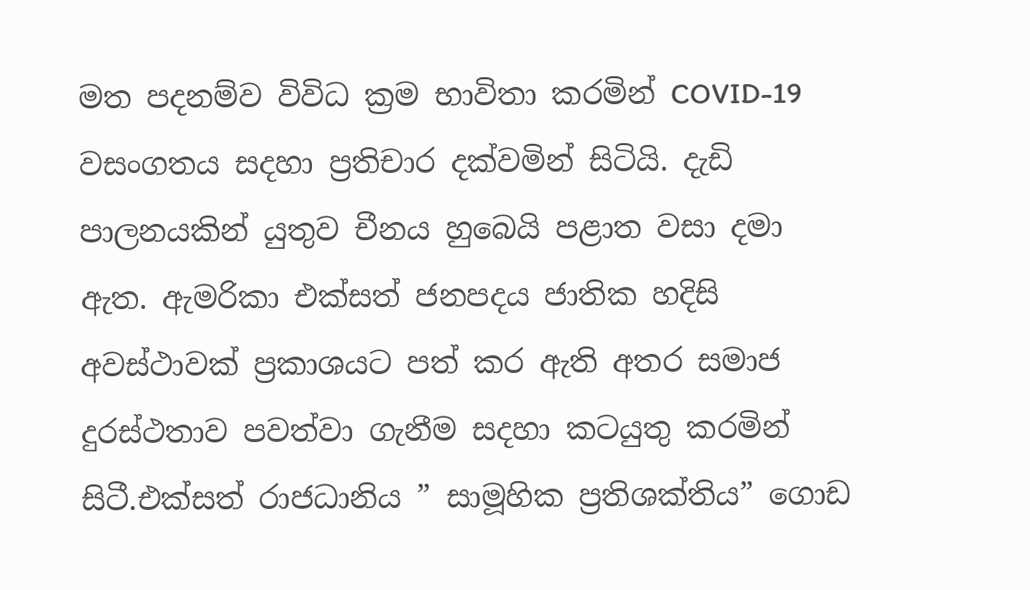මත පදනම්ව විවිධ ක්‍රම භාවිතා කරමින් COVID-19 වසංගතය සදහා ප්‍රතිචාර දක්වමින් සිටියි. දැඩි පාලනයකින් යුතුව චීනය හුබෙයි පළාත වසා දමා ඇත. ඇමරිකා එක්සත් ජනපදය ජාතික හදිසි අවස්ථාවක් ප්‍රකාශයට පත් කර ඇති අතර සමාජ දුරස්ථතාව පවත්වා ගැනීම සදහා කටයුතු කරමින් සිටී.එක්සත් රාජධානිය ” සාමූහික ප්‍රතිශක්තිය” ගොඩ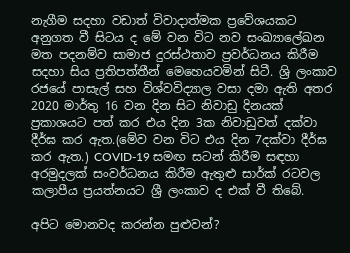නැගීම සදහා වඩාත් විවාදාත්මක ප්‍රවේශයකට අනුගත වී සිටය ද මේ වන විට නව සංඛ්‍යාලේඛන මත පදනම්ව සාමාජ දුරස්ථතාව ප්‍රවර්ධනය කිරීම සදහා සිය ප්‍රතිපත්තීන් මෙහෙයවමින් සිටී. ශ්‍රි ලංකාව රජයේ පාසැල් සහ විශ්වවිද්‍යාල වසා දමා ඇති අතර 2020 මාර්තු 16 වන දින සිට නිවාඩු දිනයක් ප්‍රකාශයට පත් කර එය දින 3ක නිවාඩුවත් දක්වා දීර්ඝ කර ඇත.(මේව වන විට එය දින 7දක්වා දීර්ඝ කර ඇත.) COVID-19 සමඟ සටන් කිරීම සඳහා අරමුදලක් සංවර්ධනය කිරීම ඇතුළු සාර්ක් රටවල කලාපීය ප්‍රයත්නයට ශ්‍රී ලංකාව ද එක් වී තිබේ.

අපිට මොනවද කරන්න පුළුවන්?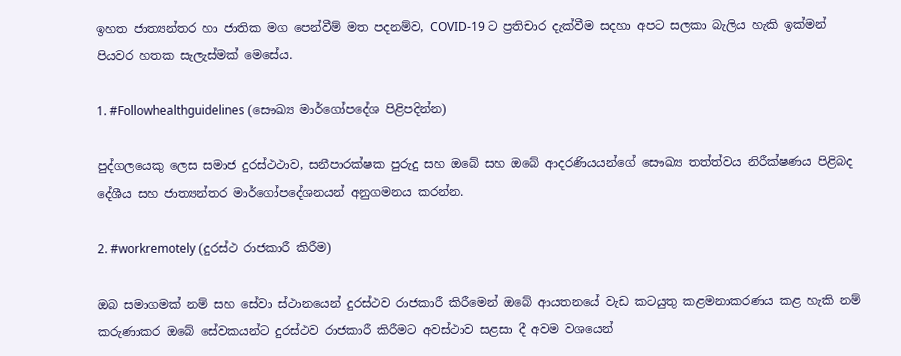ඉහත ජාත්‍යන්තර හා ජාතික මග පෙන්වීම් මත පදනම්ව, COVID-19 ට ප්‍රතිචාර දැක්වීම සදහා අපට සලකා බැලිය හැකි ඉක්මන් පියවර හතක සැලැස්මක් මෙසේය.

1. #Followhealthguidelines (සෞඛ්‍ය මාර්ගෝපදේශ පිළිපදින්න)

පුද්ගලයෙකු ලෙස සමාජ දුරස්ථථාව, සනීපාරක්ෂක පුරුදු සහ ඔබේ සහ ඔබේ ආදරණියයන්ගේ සෞඛ්‍ය තත්ත්වය නිරීක්ෂණය පිළිබද දේශීය සහ ජාත්‍යන්තර මාර්ගෝපදේශනයන් අනුගමනය කරන්න.

2. #workremotely (දුරස්ථ රාජකාරී කිරීම)

ඔබ සමාගමක් නම් සහ සේවා ස්ථානයෙන් දුරස්ථව රාජකාරී කිරීමෙන් ඔබේ ආයතනයේ වැඩ කටයුතු කළමනාකරණය කළ හැකි නම් කරුණාකර ඔබේ සේවකයන්ට දුරස්ථව රාජකාරී කිරීමට අවස්ථාව සළසා දී අවම වශයෙන්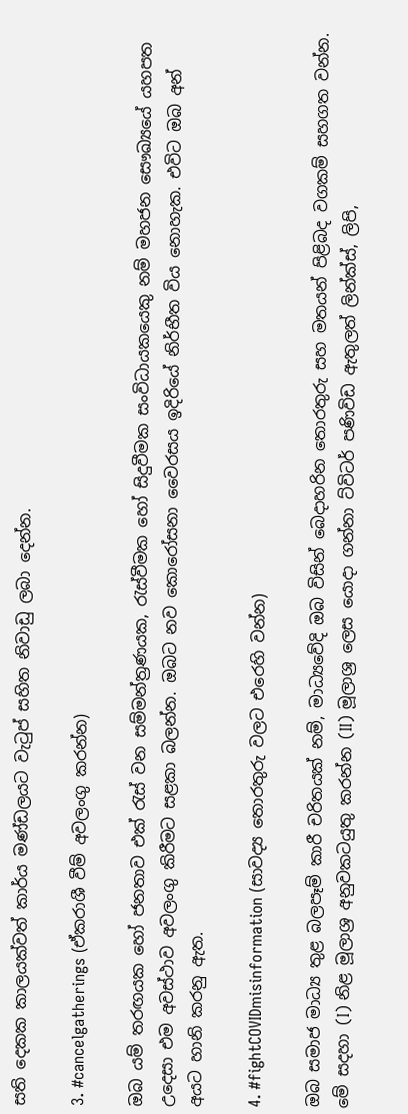සති දෙකක කාලයක්වත් කාර්ය මණ්ඩලයට වැටුප් සහිත නිවාඩු ලබා දෙන්න.

3. #cancelgatherings (ඒකරාශී වීම් අවලංගු කරන්න)

ඔබ යම් තරඟයක හෝ ජනතාව එක් රැස් වන සම්මන්ත්‍රණයක, රැස්වීමක හෝ සිදුවීමක සංවිධායකයෙකු නම් මහජන සෞඛ්‍යයේ යහපත උදෙසා එම අවස්ථාව අවලංගු කිරීමට සළකා බලන්න. ඔබට නව කොරෝසනා වෛරසය ඉදිරියේ නිර්භීත විය නොහැක. එවිට ඔබ අන් අයට හානි කරනු ඇත.

4. #fightCOVIDmisinformation (සාවද්‍ය තොරතුරු වලට එරෙහි වන්න)

ඔබ සමාජ මාධ්‍ය තුළ බලපෑම් කාරී චරිතයක් නම්, මාධ්‍යවේදි ඔබ විසින් බෙදාහරින තොරතුරු සහ මතයන් පිළිබද වගකම් සහගත වන්න. මේ සදහා (I) නිළ මූලාශ්‍ර අනුවකටයුතු කරන්න (II) මූලාශ්‍ර ලෙස යොදා ගන්නා ට්විටර් පණිවිඩ ඇතුලත් ලින්ක්ස්, ලිපි,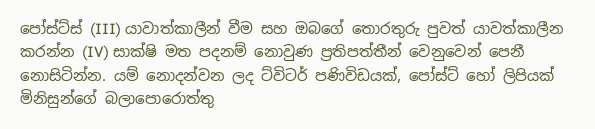පෝස්ට්ස් (III) යාවාත්කාලීන් වීම සහ ඔබගේ තොරතුරු පුවත් යාවත්කාලීන කරන්න (IV) සාක්ෂි මත පදනම් නොවුණ ප්‍රතිපත්තීන් වෙනුවෙන් පෙනී නොසිටින්න. යම් නොදන්වන ලද ට්විටර් පණිවිඩයක්, පෝස්ට් හෝ ලිපියක් මිනිසුන්ගේ බලාපොරොත්තු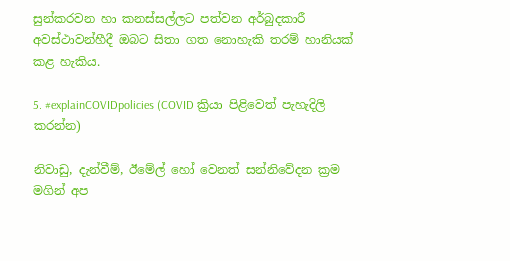සුන්කරවන හා කනස්සල්ලට පත්වන අර්බුදකාරී අවස්ථාවන්හීදී ඔබට සිතා ගත නොහැකි තරම් හානියක් කළ හැකිය.

5. #explainCOVIDpolicies (COVID ක්‍රියා පිළිවෙත් පැහැදිලි කරන්න)

නිවාඩු, දැන්වීම්, ඊමේල් හෝ වෙනත් සන්නිවේදන ක්‍රම මගින් අප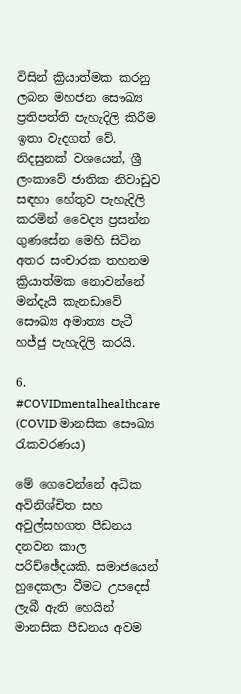විසින් ක්‍රියාත්මක කරනු ලබන මහජන සෞඛ්‍ය ප්‍රතිපත්ති පැහැදිලි කිරීම ඉතා වැදගත් වේ. නිදසුනක් වශයෙන්, ශ්‍රී ලංකාවේ ජාතික නිවාඩුව සඳහා හේතුව පැහැදිලි කරමින් වෛද්‍ය ප්‍රසන්න ගුණසේන මෙහි සිටින අතර සංචාරක තහනම ක්‍රියාත්මක නොවන්නේ මන්දැයි කැනඩාවේ සෞඛ්‍ය අමාත්‍ය පැටී හජ්ජු පැහැදිලි කරයි.

6. #COVIDmentalhealthcare (COVID මානසික සෞඛ්‍ය රැකවරණය)

මේ ගෙවෙන්නේ අධික අවිනිශ්චිත සහ අවුල්සහගත පීඩනය දනවන කාල පරිච්ඡේදයකි. සමාජයෙන් හුදෙකලා වීමට උපදෙස් ලැබී ඇති හෙයින් මානසික පීඩනය අවම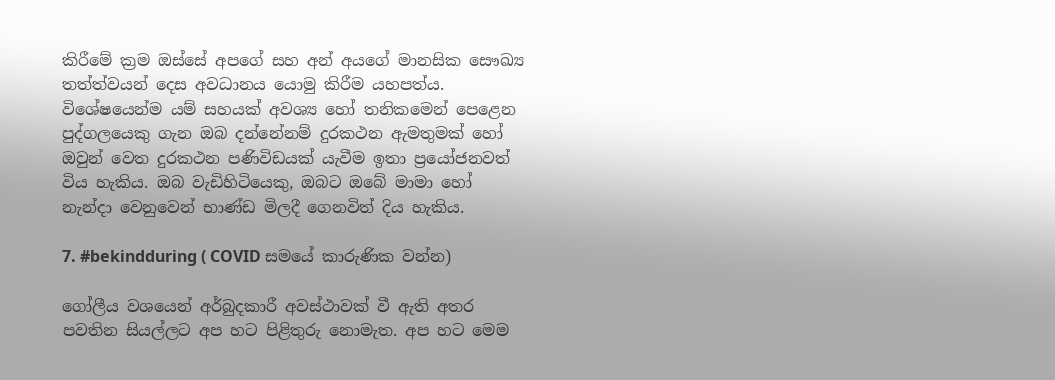කිරීමේ ක්‍රම ඔස්සේ අපගේ සහ අන් අයගේ මානසික සෞඛ්‍ය තත්ත්වයන් දෙස අවධානය යොමු කිරීම යහපත්ය. විශේෂයෙන්ම යම් සහයක් අවශ්‍ය හෝ තනිකමෙන් පෙළෙන පුද්ගලයෙකු ගැන ඔබ දන්නේනම් දුරකථන ඇමතුමක් හෝ ඔවුන් වෙත දුරකථන පණිවිඩයක් යැවීම ඉතා ප්‍රයෝජනවත් විය හැකිය. ඔබ වැඩිහිටියෙකු, ඔබට ඔබේ මාමා හෝ නැන්දා වෙනුවෙන් භාණ්ඩ මිලදී ගෙනවිත් දිය හැකිය.

7. #bekindduring ( COVID සමයේ කාරුණික වන්න)

ගෝලීය වශයෙන් අර්බුදකාරී අවස්ථාවක් වී ඇති අතර පවතින සියල්ලට අප හට පිළිතුරු නොමැත. අප හට මෙම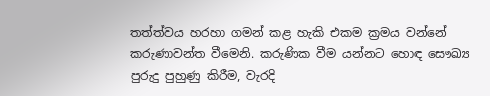තත්ත්වය හරහා ගමන් කළ හැකි එකම ක්‍රමය වන්නේ කරුණාවන්ත වීමෙනි. කරුණික වීම යන්නට හොඳ සෞඛ්‍ය පුරුදු පුහුණු කිරීම, වැරදි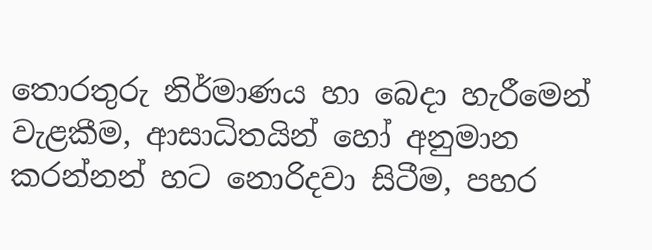තොරතුරු නිර්මාණය හා බෙදා හැරීමෙන් වැළකීම, ආසාධිතයින් හෝ අනුමාන කරන්නන් හට නොරිදවා සිටීම, පහර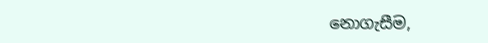නොගැසීම,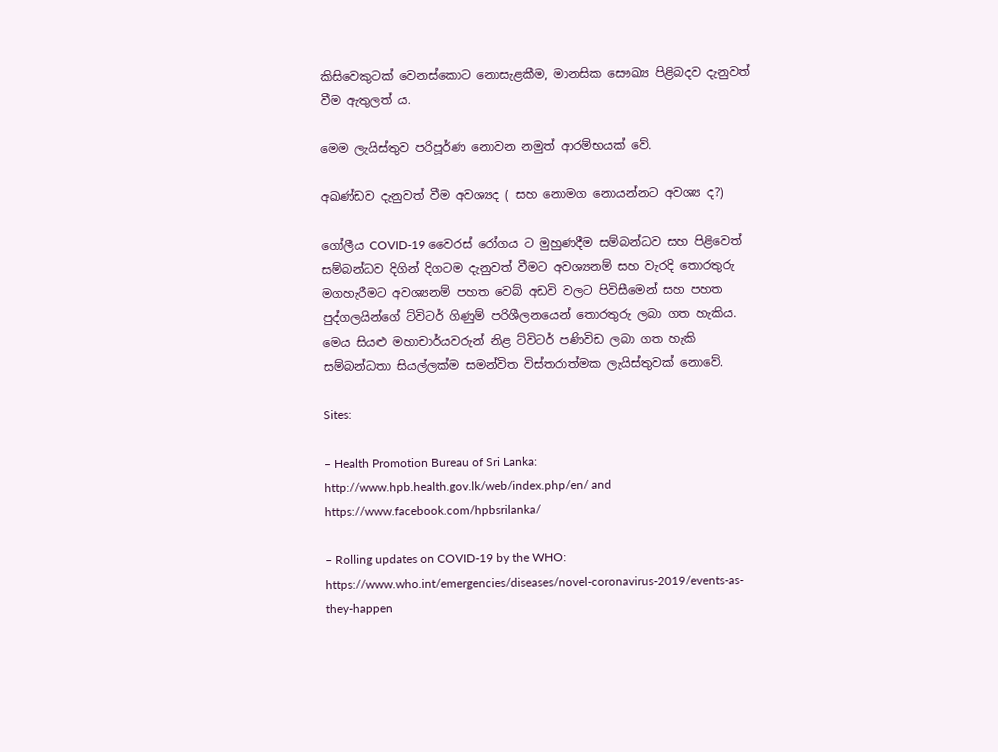කිසිවෙකුටක් වෙනස්කොට නොසැළකීම, මානසික සෞඛ්‍ය පිළිබදව දැනුවත් වීම ඇතුලත් ය.

මෙම ලැයිස්තුව පරිපූර්ණ නොවන නමුත් ආරම්භයක් වේ.

අඛණ්ඩව දැනුවත් වීම අවශ්‍යද ( සහ නොමග නොයන්නට අවශ්‍ය ද?)

ගෝලීය COVID-19 වෛරස් රෝගය ට මුහුණදීම සම්බන්ධව සහ පිළිවෙත් සම්බන්ධව දිගින් දිගටම දැනුවත් වීමට අවශ්‍යනම් සහ වැරදි තොරතුරු මගහැරීමට අවශ්‍යනම් පහත වෙබ් අඩවි වලට පිවිසීමෙන් සහ පහත පුද්ගලයින්ගේ ට්විටර් ගිණුම් පරිශීලනයෙන් තොරතුරු ලබා ගත හැකිය. මෙය සියළු මහාචාර්යවරුන් නිළ ට්විටර් පණිවිඩ ලබා ගත හැකි සම්බන්ධතා සියල්ලක්ම සමන්විත විස්තරාත්මක ලැයිස්තුවක් නොවේ.

Sites:

– Health Promotion Bureau of Sri Lanka: http://www.hpb.health.gov.lk/web/index.php/en/ and https://www.facebook.com/hpbsrilanka/

– Rolling updates on COVID-19 by the WHO: https://www.who.int/emergencies/diseases/novel-coronavirus-2019/events-as-they-happen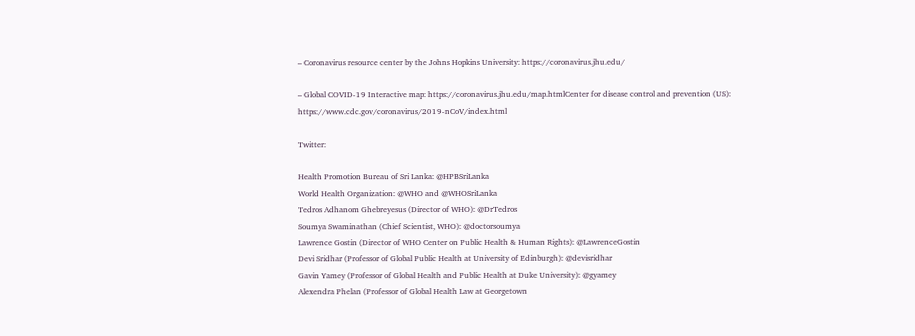– Coronavirus resource center by the Johns Hopkins University: https://coronavirus.jhu.edu/

– Global COVID-19 Interactive map: https://coronavirus.jhu.edu/map.htmlCenter for disease control and prevention (US): https://www.cdc.gov/coronavirus/2019-nCoV/index.html

Twitter:

Health Promotion Bureau of Sri Lanka: @HPBSriLanka
World Health Organization: @WHO and @WHOSriLanka
Tedros Adhanom Ghebreyesus (Director of WHO): @DrTedros
Soumya Swaminathan (Chief Scientist, WHO): @doctorsoumya
Lawrence Gostin (Director of WHO Center on Public Health & Human Rights): @LawrenceGostin
Devi Sridhar (Professor of Global Public Health at University of Edinburgh): @devisridhar
Gavin Yamey (Professor of Global Health and Public Health at Duke University): @gyamey
Alexendra Phelan (Professor of Global Health Law at Georgetown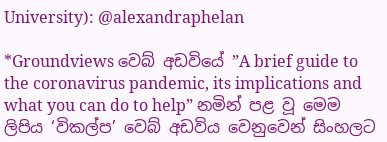University): @alexandraphelan

*Groundviews වෙබ් අඩවියේ ”A brief guide to the coronavirus pandemic, its implications and what you can do to help” නමින් පළ වූ මෙම ලිපිය ‘විකල්ප’ වෙබ් අඩවිය වෙනුවෙන් සිංහලට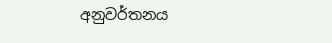අනුවර්තනය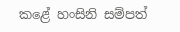කළේ හංසිනි සම්පත්